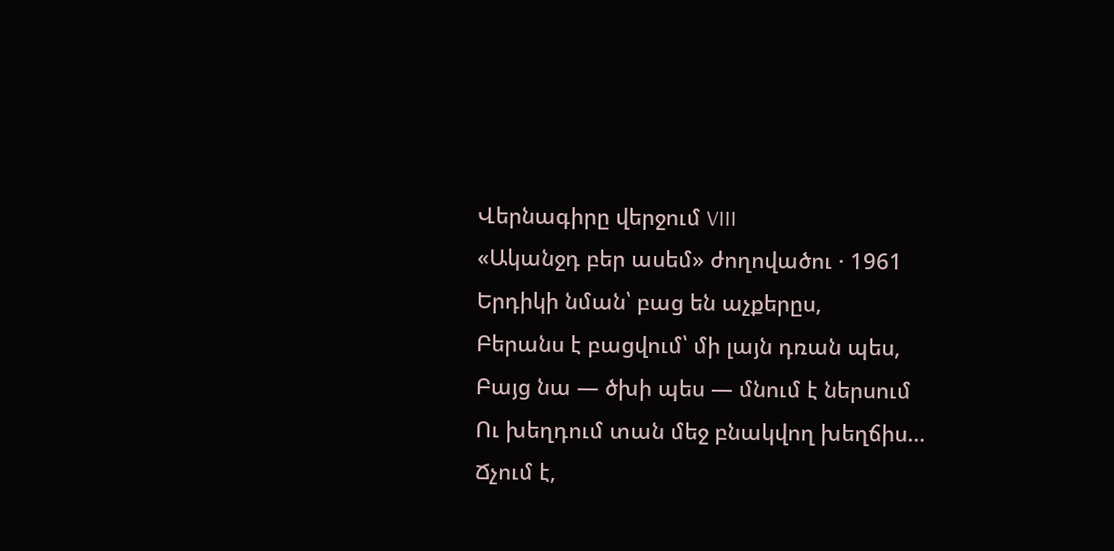Վերնագիրը վերջում VIII
«Ականջդ բեր ասեմ» ժողովածու · 1961
Երդիկի նման՝ բաց են աչքերըս,
Բերանս է բացվում՝ մի լայն դռան պես,
Բայց նա — ծխի պես — մնում է ներսում
Ու խեղդում տան մեջ բնակվող խեղճիս…
Ճչում է,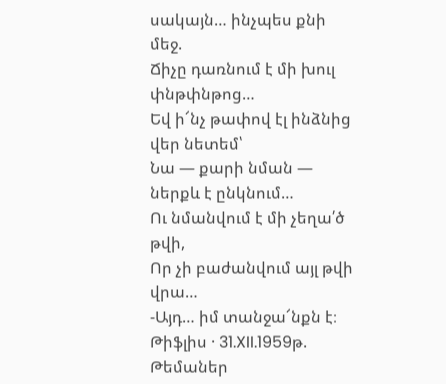սակայն… ինչպես քնի մեջ.
Ճիչը դառնում է մի խուլ փնթփնթոց…
Եվ ի՜նչ թափով էլ ինձնից վեր նետեմ՝
Նա — քարի նման — ներքև է ընկնում…
Ու նմանվում է մի չեղա՛ծ թվի,
Որ չի բաժանվում այլ թվի վրա…
-Այդ… իմ տանջա՜նքն է։
Թիֆլիս · 31.XII.1959թ.
Թեմաներ